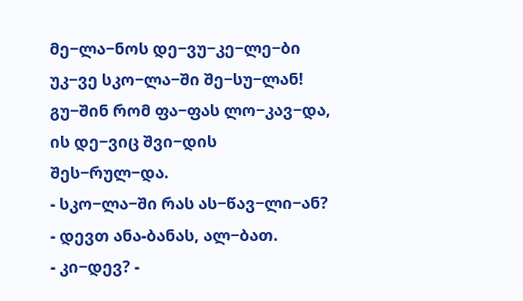მე−ლა−ნოს დე−ვუ−კე−ლე−ბი
უკ−ვე სკო−ლა−ში შე−სუ−ლან!
გუ−შინ რომ ფა−ფას ლო−კავ−და,
ის დე−ვიც შვი−დის შეს−რულ−და.
- სკო−ლა−ში რას ას−წავ−ლი−ან?
- დევთ ანა-ბანას, ალ−ბათ.
- კი−დევ? -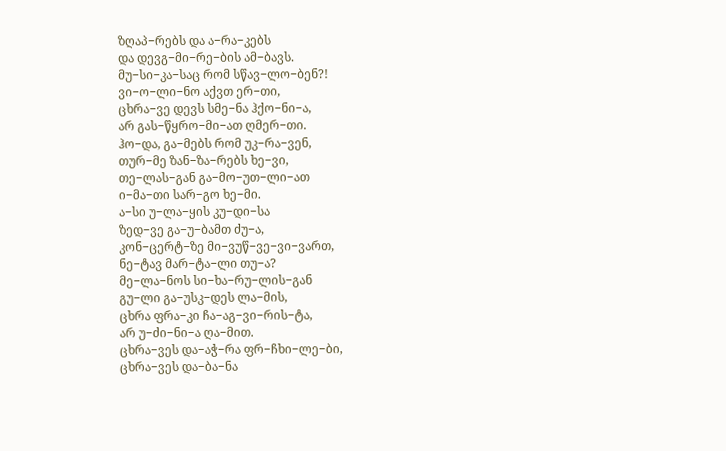ზღაპ−რებს და ა−რა−კებს
და დევგ−მი−რე−ბის ამ−ბავს.
მუ−სი−კა−საც რომ სწავ−ლო−ბენ?!
ვი−ო−ლი−ნო აქვთ ერ−თი,
ცხრა−ვე დევს სმე−ნა ჰქო−ნი−ა,
არ გას−წყრო−მი−ათ ღმერ−თი.
ჰო−და, გა−მებს რომ უკ−რა−ვენ,
თურ−მე ზან−ზა−რებს ხე−ვი,
თე−ლას−გან გა−მო−უთ−ლი−ათ
ი−მა−თი სარ−გო ხე−მი.
ა−სი უ−ლა−ყის კუ−დი−სა
ზედ−ვე გა−უ−ბამთ ძუ−ა,
კონ−ცერტ−ზე მი−ვუწ−ვე−ვი−ვართ,
ნე−ტავ მარ−ტა−ლი თუ−ა?
მე−ლა−ნოს სი−ხა−რუ−ლის−გან
გუ−ლი გა−უსკ−დეს ლა−მის,
ცხრა ფრა−კი ჩა−აგ−ვი−რის−ტა,
არ უ−ძი−ნი−ა ღა−მით.
ცხრა−ვეს და−აჭ−რა ფრ−ჩხი−ლე−ბი,
ცხრა−ვეს და−ბა−ნა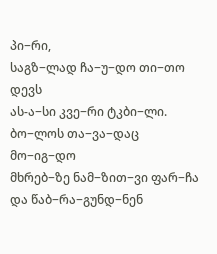პი−რი,
საგზ−ლად ჩა−უ−დო თი−თო დევს
ას-ა−სი კვე−რი ტკბი−ლი.
ბო−ლოს თა−ვა−დაც მო−იგ−დო
მხრებ−ზე ნამ−ზით−ვი ფარ−ჩა
და წაბ−რა−გუნდ−ნენ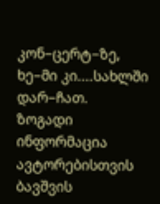კონ−ცერტ−ზე,
ხე−მი კი....სახლში დარ−ჩათ.
ზოგადი ინფორმაცია
ავტორებისთვის
ბავშვის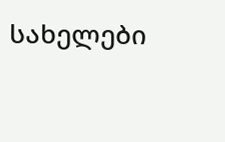სახელები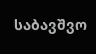საბავშვო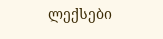ლექსები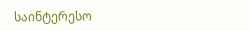საინტერესო